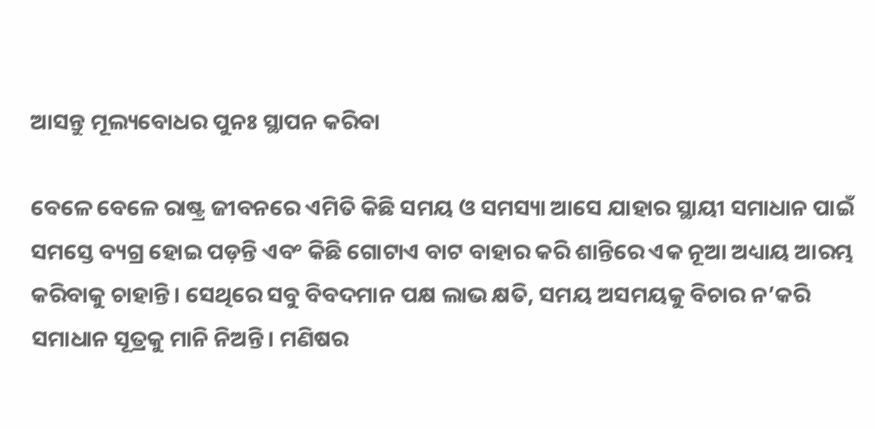ଆସନ୍ତୁ ମୂଲ୍ୟବୋଧର ପୁନଃ ସ୍ଥାପନ କରିବା

ବେଳେ ବେଳେ ରାଷ୍ଟ୍ର ଜୀବନରେ ଏମିତି କିଛି ସମୟ ଓ ସମସ୍ୟା ଆସେ ଯାହାର ସ୍ଥାୟୀ ସମାଧାନ ପାଇଁ ସମସ୍ତେ ବ୍ୟଗ୍ର ହୋଇ ପଡ଼ନ୍ତି ଏବଂ କିଛି ଗୋଟାଏ ବାଟ ବାହାର କରି ଶାନ୍ତିରେ ଏକ ନୂଆ ଅଧ୍ୟାୟ ଆରମ୍ଭ କରିବାକୁ ଚାହାନ୍ତି। ସେଥିରେ ସବୁ ବିବଦମାନ ପକ୍ଷ ଲାଭ କ୍ଷତି, ସମୟ ଅସମୟକୁ ବିଚାର ନ’କରି ସମାଧାନ ସୂତ୍ରକୁ ମାନି ନିଅନ୍ତି। ମଣିଷର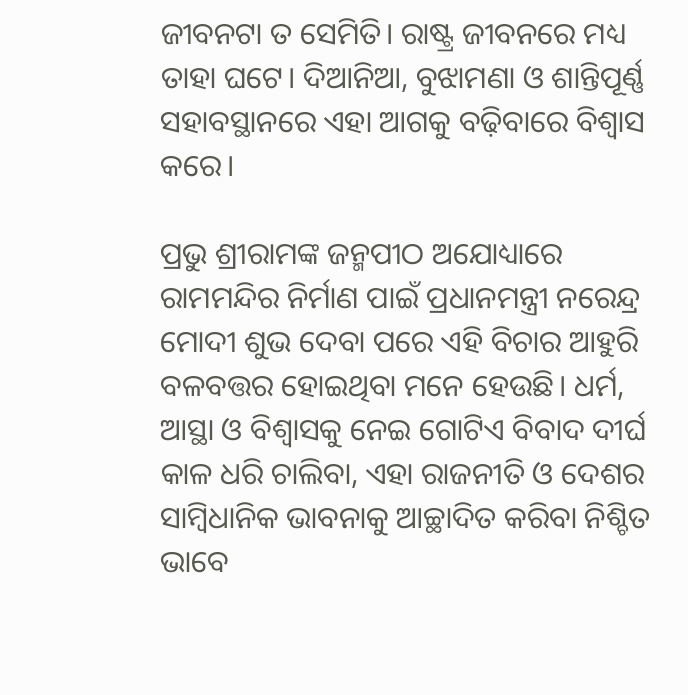ଜୀବନଟା ତ ସେମିତି। ରାଷ୍ଟ୍ର ଜୀବନରେ ମଧ୍ୟ ତାହା ଘଟେ। ଦିଆନିଆ, ବୁଝାମଣା ଓ ଶାନ୍ତିପୂର୍ଣ୍ଣ ସହାବସ୍ଥାନରେ ଏହା ଆଗକୁ ବଢ଼ିବାରେ ବିଶ୍ବାସ କରେ।

ପ୍ରଭୁ ଶ୍ରୀରାମଙ୍କ ଜନ୍ମପୀଠ ଅଯୋଧ୍ୟାରେ ରାମମନ୍ଦିର ନିର୍ମାଣ ପାଇଁ ପ୍ରଧାନମନ୍ତ୍ରୀ ନରେନ୍ଦ୍ର ମୋଦୀ ଶୁଭ ଦେବା ପରେ ଏହି ବିଚାର ଆହୁରି ବଳବତ୍ତର ହୋଇଥିବା ମନେ ହେଉଛି। ଧର୍ମ, ଆସ୍ଥା ଓ ବିଶ୍ବାସକୁ ନେଇ ଗୋଟିଏ ବିବାଦ ଦୀର୍ଘ କାଳ ଧରି ଚାଲିବା, ଏହା ରାଜନୀତି ଓ ଦେଶର ସାମ୍ବିଧାନିକ ଭାବନାକୁ ଆଚ୍ଛାଦିତ କରିବା ନିଶ୍ଚିତ ଭାବେ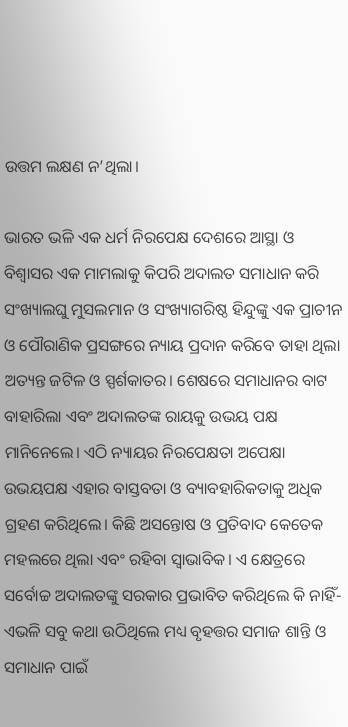ଉତ୍ତମ ଲକ୍ଷଣ ନ’ଥିଲା।

ଭାରତ ଭଳି ଏକ ଧର୍ମ ନିରପେକ୍ଷ ଦେଶରେ ଆସ୍ଥା ଓ ବିଶ୍ବାସର ଏକ ମାମଲାକୁ କିପରି ଅଦାଲତ ସମାଧାନ କରି ସଂଖ୍ୟାଲଘୁ ମୁସଲମାନ ଓ ସଂଖ୍ୟାଗରିଷ୍ଠ ହିନ୍ଦୁଙ୍କୁ ଏକ ପ୍ରାଚୀନ ଓ ପୌରାଣିକ ପ୍ରସଙ୍ଗରେ ନ୍ୟାୟ ପ୍ରଦାନ କରିବେ ତାହା ଥିଲା ଅତ୍ୟନ୍ତ ଜଟିଳ ଓ ସ୍ପର୍ଶକାତର। ଶେଷରେ ସମାଧାନର ବାଟ ବାହାରିଲା ଏବଂ ଅଦାଲତଙ୍କ ରାୟକୁ ଉଭୟ ପକ୍ଷ ମାନିନେଲେ। ଏଠି ନ୍ୟାୟର ନିରପେକ୍ଷତା ଅପେକ୍ଷା ଉଭୟପକ୍ଷ ଏହାର ବାସ୍ତବତା ଓ ବ୍ୟାବହାରିକତାକୁ ଅଧିକ ଗ୍ରହଣ କରିଥିଲେ। କିଛି ଅସନ୍ତୋଷ ଓ ପ୍ରତିବାଦ କେତେକ ମହଲରେ ଥିଲା ଏବଂ ରହିବା ସ୍ବାଭାବିକ। ଏ କ୍ଷେତ୍ରରେ ସର୍ବୋଚ୍ଚ ଅଦାଲତଙ୍କୁ ସରକାର ପ୍ରଭାବିତ କରିଥିଲେ କି ନାହିଁ- ଏଭଳି ସବୁ କଥା ଉଠିଥିଲେ ମଧ୍ୟ ବୃହତ୍ତର ସମାଜ ଶାନ୍ତି ଓ ସମାଧାନ ପାଇଁ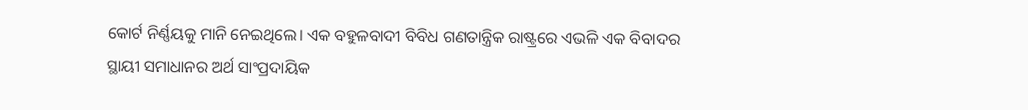କୋର୍ଟ ନିର୍ଣ୍ଣୟକୁ ମାନି ନେଇଥିଲେ। ଏକ ବହୁଳବାଦୀ ବିବିଧ ଗଣତାନ୍ତ୍ରିକ ରାଷ୍ଟ୍ରରେ ଏଭଳି ଏକ ବିବାଦର ସ୍ଥାୟୀ ସମାଧାନର ଅର୍ଥ ସାଂପ୍ରଦାୟିକ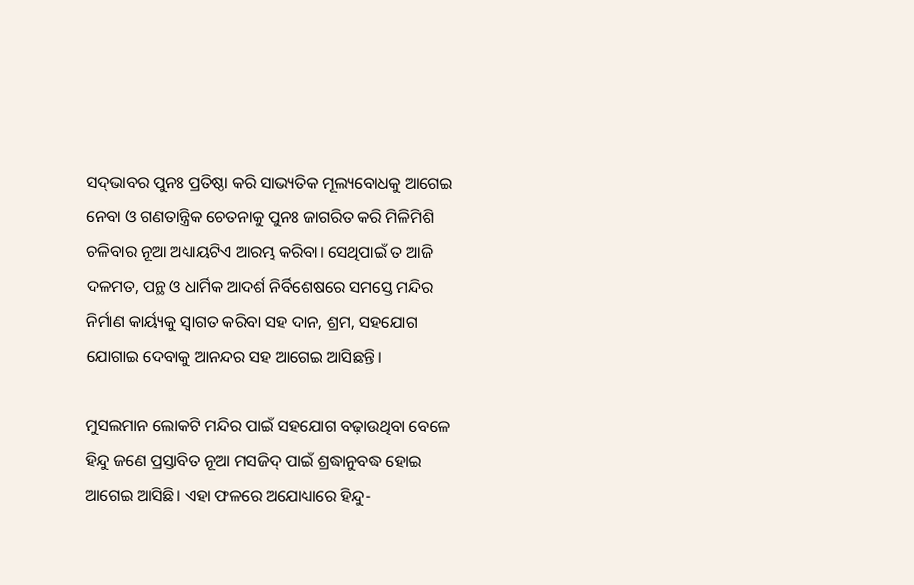ସଦ୍‌ଭାବର ପୁନଃ ପ୍ରତିଷ୍ଠା କରି ସାଭ୍ୟତିକ ମୂଲ୍ୟବୋଧକୁ ଆଗେଇ ନେବା ଓ ଗଣତାନ୍ତ୍ରିକ ଚେତନାକୁ ପୁନଃ ଜାଗରିତ କରି ମିଳିମିଶି ଚଳିବାର ନୂଆ ଅଧ୍ୟାୟଟିଏ ଆରମ୍ଭ କରିବା। ସେଥିପାଇଁ ତ ଆଜି ଦଳମତ, ପନ୍ଥ ଓ ଧାର୍ମିକ ଆଦର୍ଶ ନିର୍ବିଶେଷରେ ସମସ୍ତେ ମନ୍ଦିର ନିର୍ମାଣ କାର୍ୟ୍ୟକୁ ସ୍ବାଗତ କରିବା ସହ ଦାନ, ଶ୍ରମ, ସହଯୋଗ ଯୋଗାଇ ଦେବାକୁ ଆନନ୍ଦର ସହ ଆଗେଇ ଆସିଛନ୍ତି।

ମୁସଲମାନ ଲୋକଟି ମନ୍ଦିର ପାଇଁ ସହଯୋଗ ବଢ଼ାଉଥିବା ବେଳେ ହିନ୍ଦୁ ଜଣେ ପ୍ରସ୍ତାବିତ ନୂଆ ମସଜିଦ୍‌ ପାଇଁ ଶ୍ରଦ୍ଧାନୁବଦ୍ଧ ହୋଇ ଆଗେଇ ଆସିଛି। ଏହା ଫଳରେ ଅଯୋଧ୍ୟାରେ ହିନ୍ଦୁ-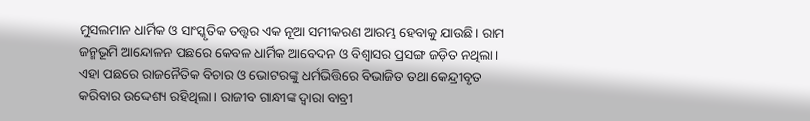ମୁସଲମାନ ଧାର୍ମିକ ଓ ସାଂସ୍କୃତିକ ତତ୍ତ୍ବର ଏକ ନୂଆ ସମୀକରଣ ଆରମ୍ଭ ହେବାକୁ ଯାଉଛି। ରାମ ଜନ୍ମଭୂମି ଆନ୍ଦୋଳନ ପଛରେ କେବଳ ଧାର୍ମିକ ଆବେଦନ ଓ ବିଶ୍ବାସର ପ୍ରସଙ୍ଗ ଜଡ଼ିତ ନଥିଲା। ଏହା ପଛରେ ରାଜନୈତିକ ବିଚାର ଓ ଭୋଟରଙ୍କୁ ଧର୍ମଭିତ୍ତିରେ ବିଭାଜିତ ତଥା କେନ୍ଦ୍ରୀବୃତ କରିବାର ଉଦ୍ଦେଶ୍ୟ ରହିଥିଲା। ରାଜୀବ ଗାନ୍ଧୀଙ୍କ ଦ୍ବାରା ବାବ୍ରୀ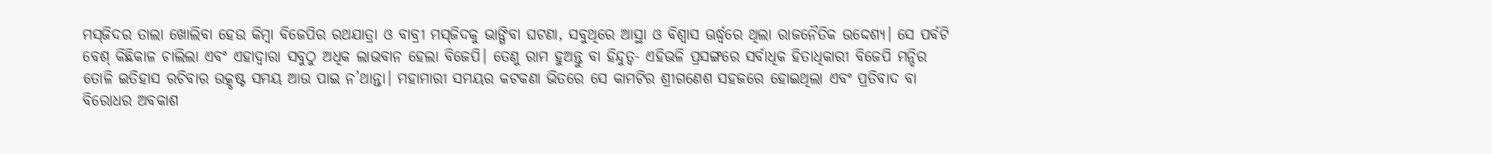ମସ୍‌ଜିଦର ତାଲା ଖୋଲିବା ହେଉ କିମ୍ବା ବିଜେପିର ରଥଯାତ୍ରା ଓ ବାବ୍ରୀ ମସ୍‌ଜିଦକୁ ଭାଙ୍ଗିବା ଘଟଣା, ସବୁଥିରେ ଆସ୍ଥା ଓ ବିଶ୍ବାସ ଊର୍ଦ୍ଧ୍ବରେ ଥିଲା ରାଜନୈତିକ ଉଦ୍ଦେଶ୍ୟ। ସେ ପର୍ବଟି ବେଶ୍‌ କିଛିକାଳ ଚାଲିଲା ଏବଂ ଏହାଦ୍ବାରା ସବୁଠୁ ଅଧିକ ଲାଭବାନ ହେଲା ବିଜେପି। ତେଣୁ ରାମ ହୁଅନ୍ତୁ ବା ହିନ୍ଦୁତ୍ବ- ଏହିଭଳି ପ୍ରସଙ୍ଗରେ ସର୍ବାଧିକ ହିତାଧିକାରୀ ବିଜେପି ମନ୍ଦିର ତୋଳି ଇତିହାସ ରଚିବାର ଉତ୍କୃଷ୍ଟ ସମୟ ଆଉ ପାଇ ନ’ଥାନ୍ତା। ମହାମାରୀ ସମୟର କଟକଣା ଭିତରେ ସେ କାମଟିର ଶ୍ରୀଗଣେଶ ସହଜରେ ହୋଇଥିଲା ଏବଂ ପ୍ରତିବାଦ ବା ବିରୋଧର ଅବକାଶ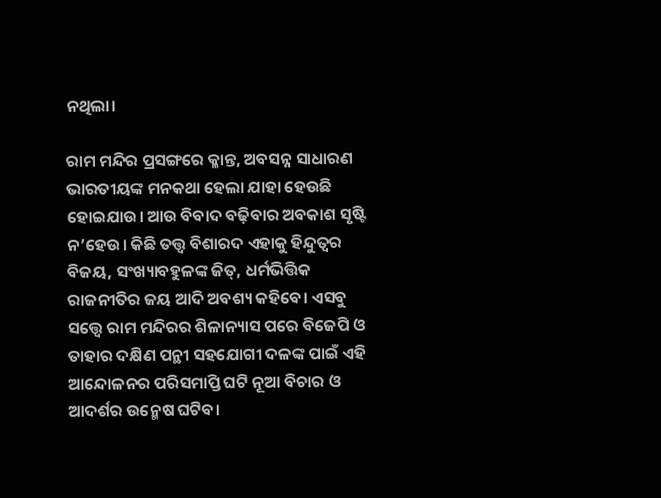ନଥିଲା।

ରାମ ମନ୍ଦିର ପ୍ରସଙ୍ଗରେ କ୍ଳାନ୍ତ, ଅବସନ୍ନ ସାଧାରଣ ଭାରତୀୟଙ୍କ ମନକଥା ହେଲା ଯାହା ହେଉଛି ହୋଇଯାଉ। ଆଉ ବିବାଦ ବଢ଼ିବାର ଅବକାଶ ସୃଷ୍ଟି ନ’ହେଉ। କିଛି ତତ୍ତ୍ବ ବିଶାରଦ ଏହାକୁ ହିନ୍ଦୁତ୍ବର ବିଜୟ, ସଂଖ୍ୟାବହୁଳଙ୍କ ଜିତ୍‌, ଧର୍ମଭିତ୍ତିକ ରାଜନୀତିର ଜୟ ଆଦି ଅବଶ୍ୟ କହିବେ। ଏସବୁ ସତ୍ତ୍ବେ ରାମ ମନ୍ଦିରର ଶିଳାନ୍ୟାସ ପରେ ବିଜେପି ଓ ତାହାର ଦକ୍ଷିଣ ପନ୍ଥୀ ସହଯୋଗୀ ଦଳଙ୍କ ପାଇଁ ଏହି ଆନ୍ଦୋଳନର ପରିସମାପ୍ତି ଘଟି ନୂଆ ବିଚାର ଓ ଆଦର୍ଶର ଉନ୍ମେଷ ଘଟିବ।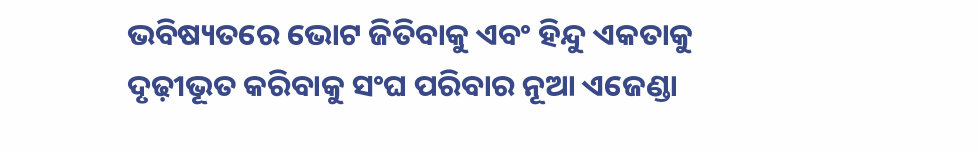ଭବିଷ୍ୟତରେ ଭୋଟ ଜିତିବାକୁ ଏବଂ ହିନ୍ଦୁ ଏକତାକୁ ଦୃଢ଼ୀଭୂତ କରିବାକୁ ସଂଘ ପରିବାର ନୂଆ ଏଜେଣ୍ଡା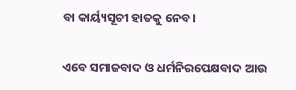ବା କାର୍ୟ୍ୟସୂଚୀ ହାତକୁ ନେବ।

ଏବେ ସମାଜବାଦ ଓ ଧର୍ମନିରପେକ୍ଷବାଦ ଆଉ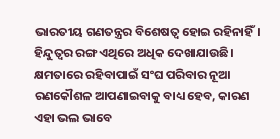ଭାରତୀୟ ଗଣତନ୍ତ୍ରର ବିଶେଷତ୍ବ ହୋଇ ରହିନାହିଁ। ହିନ୍ଦୁତ୍ବର ରଙ୍ଗ ଏଥିରେ ଅଧିକ ଦେଖାଯାଉଛି। କ୍ଷମତାରେ ରହିବାପାଇଁ ସଂଘ ପରିବାର ନୂଆ ରଣକୌଶଳ ଆପଣାଇବାକୁ ବାଧ୍ୟ ହେବ, କାରଣ ଏହା ଭଲ ଭାବେ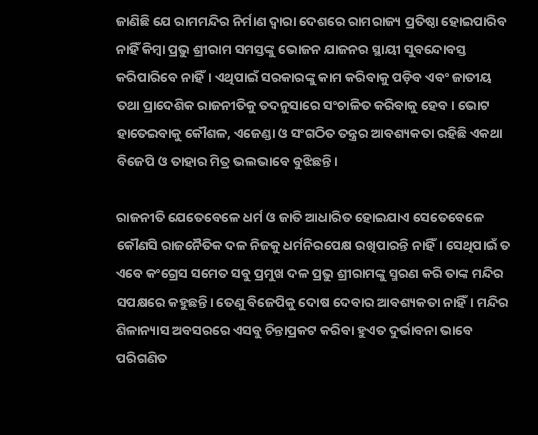ଜାଣିଛି ଯେ ରାମମନ୍ଦିର ନିର୍ମାଣ ଦ୍ବାରା ଦେଶରେ ରାମରାଜ୍ୟ ପ୍ରତିଷ୍ଠା ହୋଇପାରିବ ନାହିଁ କିମ୍ବା ପ୍ରଭୁ ଶ୍ରୀରାମ ସମସ୍ତଙ୍କୁ ଭୋଜନ ଯାଜନର ସ୍ଥାୟୀ ସୁବନ୍ଦୋବସ୍ତ କରିପାରିବେ ନାହିଁ। ଏଥିପାଇଁ ସରକାରଙ୍କୁ କାମ କରିବାକୁ ପଡ଼ିବ ଏବଂ ଜାତୀୟ ତଥା ପ୍ରାଦେଶିକ ରାଜନୀତିକୁ ତଦନୁସାରେ ସଂଚାଳିତ କରିବାକୁ ହେବ। ଭୋଟ ହାତେଇବାକୁ କୌଶଳ, ଏଜେଣ୍ଡା ଓ ସଂଗଠିତ ତନ୍ତ୍ରର ଆବଶ୍ୟକତା ରହିଛି ଏକଥା ବିଜେପି ଓ ତାହାର ମିତ୍ର ଭଲଭାବେ ବୁଝିଛନ୍ତି।

ରାଜନୀତି ଯେତେବେଳେ ଧର୍ମ ଓ ଜାତି ଆଧାରିତ ହୋଇଯାଏ ସେତେବେଳେ କୌଣସି ରାଜନୈତିକ ଦଳ ନିଜକୁ ଧର୍ମନିରପେକ୍ଷ ରଖିପାରନ୍ତି ନାହିଁ। ସେଥିପାଇଁ ତ ଏବେ କଂଗ୍ରେସ ସମେତ ସବୁ ପ୍ରମୁଖ ଦଳ ପ୍ରଭୁ ଶ୍ରୀରାମଙ୍କୁ ସ୍ମରଣ କରି ତାଙ୍କ ମନ୍ଦିର ସପକ୍ଷରେ କହୁଛନ୍ତି। ତେଣୁ ବିଜେପିକୁ ଦୋଷ ଦେବାର ଆବଶ୍ୟକତା ନାହିଁ। ମନ୍ଦିର ଶିଳାନ୍ୟାସ ଅବସରରେ ଏସବୁ ଚିନ୍ତାପ୍ରକଟ କରିବା ହୁଏତ ଦୁର୍ଭାବନା ଭାବେ ପରିଗଣିତ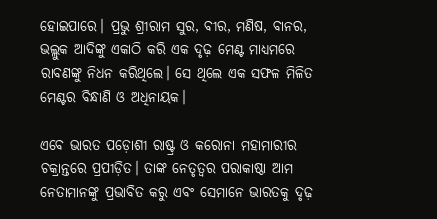ହୋଇପାରେ। ପ୍ରଭୁ ଶ୍ରୀରାମ ସୁର, ବୀର, ମଣିଷ, ବାନର, ଭଲ୍ଲୁକ ଆଦିଙ୍କୁ ଏକାଠି କରି ଏକ ଦୃଢ଼ ମେଣ୍ଟ ମାଧ୍ୟମରେ ରାବଣଙ୍କୁ ନିଧନ କରିଥିଲେ। ସେ ଥିଲେ ଏକ ସଫଳ ମିଳିତ ମେଣ୍ଟର ବିନ୍ଧାଣି ଓ ଅଧିନାୟକ।

ଏବେ ଭାରତ ପଡ଼ୋଶୀ ରାଷ୍ଟ୍ର ଓ କରୋନା ମହାମାରୀର ଚକ୍ରାନ୍ତରେ ପ୍ରପୀଡ଼ିତ। ତାଙ୍କ ନେତୃତ୍ବର ପରାକାଷ୍ଠା ଆମ ନେତାମାନଙ୍କୁ ପ୍ରଭାବିତ କରୁ ଏବଂ ସେମାନେ ଭାରତକୁ ଦୃଢ଼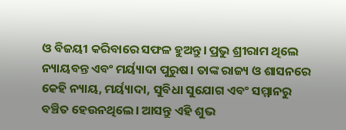ଓ ବିଜୟୀ କରିବାରେ ସଫଳ ହୁଅନ୍ତୁ। ପ୍ରଭୁ ଶ୍ରୀରାମ ଥିଲେ ନ୍ୟାୟବନ୍ତ ଏବଂ ମର୍ୟ୍ୟାଦା ପୁରୁଷ। ତାଙ୍କ ରାଜ୍ୟ ଓ ଶାସନରେ କେହି ନ୍ୟାୟ, ମର୍ୟ୍ୟାଦା, ସୁବିଧା ସୁଯୋଗ ଏବଂ ସମ୍ମାନରୁ ବଞ୍ଚିତ ହେଉନଥିଲେ। ଆସନ୍ତୁ ଏହି ଶୁଭ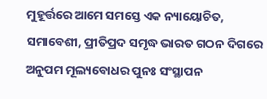ମୁହୂର୍ତ୍ତରେ ଆମେ ସମସ୍ତେ ଏକ ନ୍ୟାୟୋଚିତ, ସମାବେଶୀ, ପ୍ରୀତିପ୍ରଦ ସମୃଦ୍ଧ ଭାରତ ଗଠନ ଦିଗରେ ଅନୁପମ ମୂଲ୍ୟବୋଧର ପୁନଃ ସଂସ୍ଥାପନ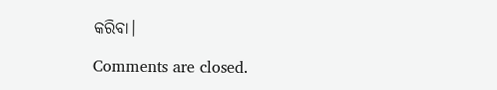କରିବା।

Comments are closed.